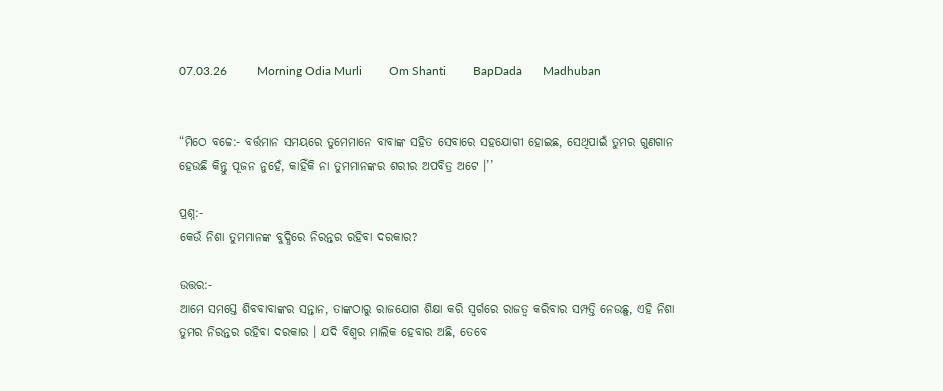07.03.26          Morning Odia Murli         Om Shanti         BapDada       Madhuban


“ମିଠେ ବଚ୍ଚେ:- ବର୍ତ୍ତମାନ ସମୟରେ ତୁମେମାନେ ବାବାଙ୍କ ସହିତ ସେବାରେ ସହଯୋଗୀ ହୋଇଛ, ସେଥିପାଇଁ ତୁମର ଗୁଣଗାନ ହେଉଛି କିନ୍ତୁ ପୂଜନ ନୁହେଁ, କାହିଁକି ନା ତୁମମାନଙ୍କର ଶରୀର ଅପବିତ୍ର ଅଟେ ।’’

ପ୍ରଶ୍ନ:-
କେଉଁ ନିଶା ତୁମମାନଙ୍କ ବୁଦ୍ଧିରେ ନିରନ୍ତର ରହିବା ଦରକାର?

ଉତ୍ତର:-
ଆମେ ସମସ୍ତେ ଶିବବାବାଙ୍କର ସନ୍ତାନ, ତାଙ୍କଠାରୁ ରାଜଯୋଗ ଶିକ୍ଷା କରି ସ୍ୱର୍ଗରେ ରାଜତ୍ୱ କରିବାର ସମ୍ପତ୍ତି ନେଉଛୁ, ଏହି ନିଶା ତୁମର ନିରନ୍ତର ରହିବା ଦରକାର । ଯଦି ବିଶ୍ୱର ମାଲିକ ହେବାର ଅଛି, ତେବେ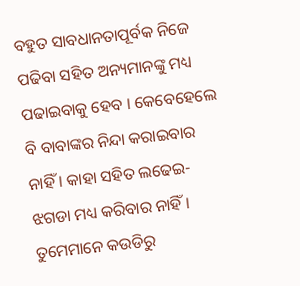ବହୁତ ସାବଧାନତାପୂର୍ବକ ନିଜେ ପଢିବା ସହିତ ଅନ୍ୟମାନଙ୍କୁ ମଧ୍ୟ ପଢାଇବାକୁ ହେବ । କେବେହେଲେ ବି ବାବାଙ୍କର ନିନ୍ଦା କରାଇବାର ନାହିଁ । କାହା ସହିତ ଲଢେଇ-ଝଗଡା ମଧ୍ୟ କରିବାର ନାହିଁ । ତୁମେମାନେ କଉଡିରୁ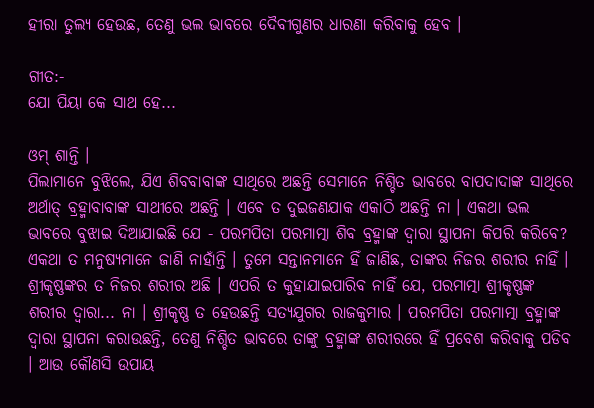ହୀରା ତୁଲ୍ୟ ହେଉଛ, ତେଣୁ ଭଲ ଭାବରେ ଦୈବୀଗୁଣର ଧାରଣା କରିବାକୁ ହେବ ।

ଗୀତ:-
ଯୋ ପିୟା କେ ସାଥ ହେ...

ଓମ୍ ଶାନ୍ତି ।
ପିଲାମାନେ ବୁଝିଲେ, ଯିଏ ଶିବବାବାଙ୍କ ସାଥିରେ ଅଛନ୍ତି ସେମାନେ ନିଶ୍ଚିତ ଭାବରେ ବାପଦାଦାଙ୍କ ସାଥିରେ ଅର୍ଥାତ୍ ବ୍ରହ୍ମାବାବାଙ୍କ ସାଥୀରେ ଅଛନ୍ତି । ଏବେ ତ ଦୁଇଜଣଯାକ ଏକାଠି ଅଛନ୍ତି ନା । ଏକଥା ଭଲ ଭାବରେ ବୁଝାଇ ଦିଆଯାଇଛି ଯେ - ପରମପିତା ପରମାତ୍ମା ଶିବ ବ୍ରହ୍ମାଙ୍କ ଦ୍ୱାରା ସ୍ଥାପନା କିପରି କରିବେ? ଏକଥା ତ ମନୁଷ୍ୟମାନେ ଜାଣି ନାହାଁନ୍ତି । ତୁମେ ସନ୍ତାନମାନେ ହିଁ ଜାଣିଛ, ତାଙ୍କର ନିଜର ଶରୀର ନାହିଁ । ଶ୍ରୀକୃଷ୍ଣଙ୍କର ତ ନିଜର ଶରୀର ଅଛି । ଏପରି ତ କୁହାଯାଇପାରିବ ନାହିଁ ଯେ, ପରମାତ୍ମା ଶ୍ରୀକୃଷ୍ଣଙ୍କ ଶରୀର ଦ୍ୱାରା... ନା । ଶ୍ରୀକୃଷ୍ଣ ତ ହେଉଛନ୍ତି ସତ୍ୟଯୁଗର ରାଜକୁମାର । ପରମପିତା ପରମାତ୍ମା ବ୍ରହ୍ମାଙ୍କ ଦ୍ୱାରା ସ୍ଥାପନା କରାଉଛନ୍ତି, ତେଣୁ ନିଶ୍ଚିତ ଭାବରେ ତାଙ୍କୁ ବ୍ରହ୍ମାଙ୍କ ଶରୀରରେ ହିଁ ପ୍ରବେଶ କରିବାକୁ ପଡିବ । ଆଉ କୌଣସି ଉପାୟ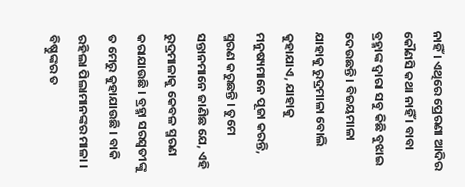ନାହିଁ । ଏଥିରେ ପ୍ରେରଣା ଆଦିର କୌଣସି କଥା ନାହିଁ । ବାବା ବ୍ରହ୍ମାଙ୍କ ଦ୍ୱାରା ସବୁ କିଛି ବୁଝାଇ ଦେଉଛନ୍ତି । ବିଜୟମାଳା ଯାହାକୁ ରୁଦ୍ରମାଳା ବୋଲି କୁହାଯାଏ, ଯାହାକୁ ମନୁଷ୍ୟମାନେ ପୂଜା କରନ୍ତି, ସ୍ମରଣ କରୁଛନ୍ତି । ତୁମେ ସନ୍ତାନମାନେ ଜାଣିଛ ଯେ, ଏହି ରୁଦ୍ରମାଳାକୁ କେବଳ ସ୍ମରଣ କରାଯାଉଛି । ବ୍ରହ୍ମା ସରସ୍ୱତୀଙ୍କୁ ତ ମେରୁ କୁହାଯାଉଛି । ବାକି ରହିଲା ପିଲାମାନଙ୍କର ମାଳା । ବିଷ୍ଣୁଙ୍କର ତ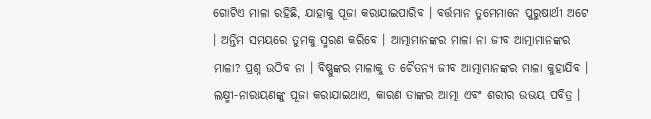ଗୋଟିଏ ମାଳା ରହିଛି, ଯାହାକୁ ପୂଜା କରାଯାଇପାରିବ । ବର୍ତ୍ତମାନ ତୁମେମାନେ ପୁରୁଷାର୍ଥୀ ଅଟେ । ଅନ୍ତିମ ସମୟରେ ତୁମକୁ ସ୍ମରଣ କରିବେ । ଆତ୍ମାମାନଙ୍କର ମାଳା ନା ଜୀବ ଆତ୍ମାମାନଙ୍କର ମାଳା? ପ୍ରଶ୍ନ ଉଠିବ ନା । ବିଷ୍ଣୁଙ୍କର ମାଳାକୁ ତ ଚୈତନ୍ୟ ଜୀବ ଆତ୍ମାମାନଙ୍କର ମାଳା କୁହାଯିବ । ଲକ୍ଷ୍ମୀ-ନାରାୟଣଙ୍କୁ ପୂଜା କରାଯାଇଥାଏ, କାରଣ ତାଙ୍କର ଆତ୍ମା ଏବଂ ଶରୀର ଉଭୟ ପବିତ୍ର ।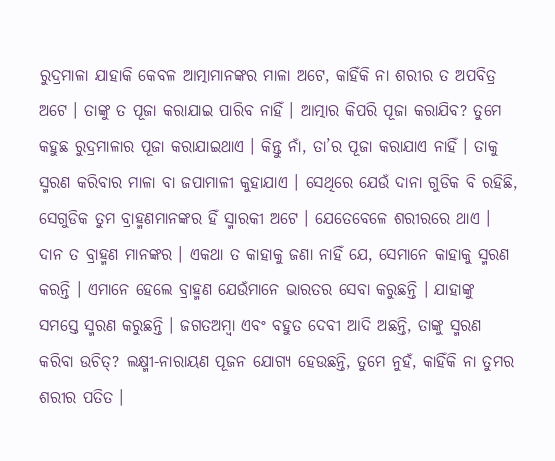ରୁଦ୍ରମାଳା ଯାହାକି କେବଳ ଆତ୍ମାମାନଙ୍କର ମାଳା ଅଟେ, କାହିଁକି ନା ଶରୀର ତ ଅପବିତ୍ର ଅଟେ । ତାଙ୍କୁ ତ ପୂଜା କରାଯାଇ ପାରିବ ନାହିଁ । ଆତ୍ମାର କିପରି ପୂଜା କରାଯିବ? ତୁମେ କହୁଛ ରୁଦ୍ରମାଳାର ପୂଜା କରାଯାଇଥାଏ । କିନ୍ତୁ ନାଁ, ତା’ର ପୂଜା କରାଯାଏ ନାହିଁ । ତାକୁ ସ୍ମରଣ କରିବାର ମାଳା ବା ଜପାମାଳୀ କୁହାଯାଏ । ସେଥିରେ ଯେଉଁ ଦାନା ଗୁଡିକ ବି ରହିଛି, ସେଗୁଡିକ ତୁମ ବ୍ରାହ୍ମଣମାନଙ୍କର ହିଁ ସ୍ମାରକୀ ଅଟେ । ଯେତେବେଳେ ଶରୀରରେ ଥାଏ । ଦାନ ତ ବ୍ରାହ୍ମଣ ମାନଙ୍କର । ଏକଥା ତ କାହାକୁ ଜଣା ନାହିଁ ଯେ, ସେମାନେ କାହାକୁ ସ୍ମରଣ କରନ୍ତି । ଏମାନେ ହେଲେ ବ୍ରାହ୍ମଣ ଯେଉଁମାନେ ଭାରତର ସେବା କରୁଛନ୍ତି । ଯାହାଙ୍କୁ ସମସ୍ତେ ସ୍ମରଣ କରୁଛନ୍ତି । ଜଗତଅମ୍ବା ଏବଂ ବହୁତ ଦେବୀ ଆଦି ଅଛନ୍ତି, ତାଙ୍କୁ ସ୍ମରଣ କରିବା ଉଚିତ୍‌? ଲକ୍ଷ୍ମୀ-ନାରାୟଣ ପୂଜନ ଯୋଗ୍ୟ ହେଉଛନ୍ତି, ତୁମେ ନୁହଁ, କାହିଁକି ନା ତୁମର ଶରୀର ପତିତ ।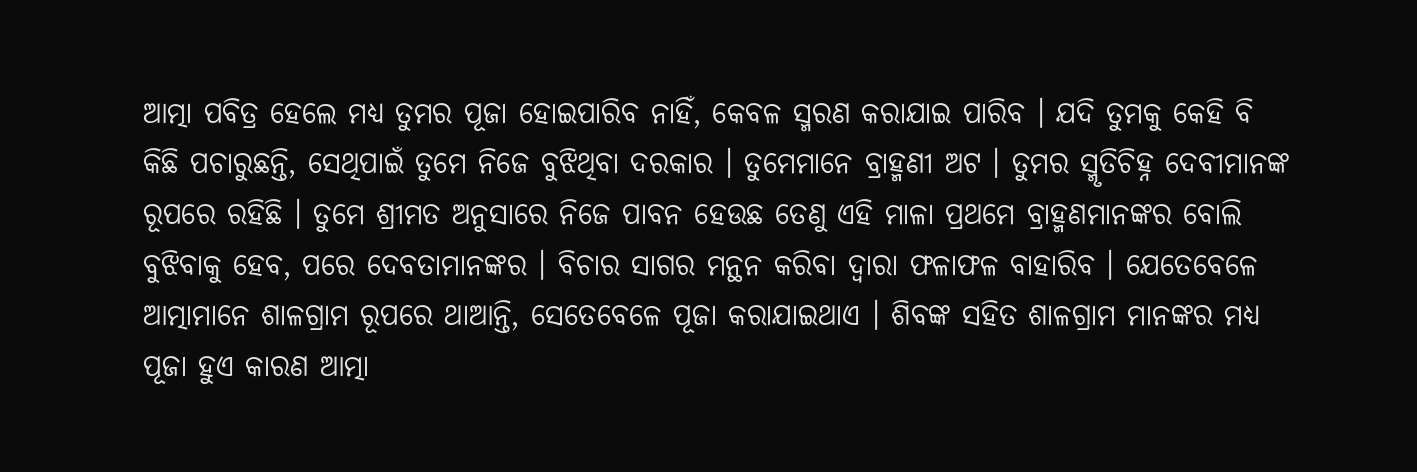ଆତ୍ମା ପବିତ୍ର ହେଲେ ମଧ୍ୟ ତୁମର ପୂଜା ହୋଇପାରିବ ନାହିଁ, କେବଳ ସ୍ମରଣ କରାଯାଇ ପାରିବ । ଯଦି ତୁମକୁ କେହି ବି କିଛି ପଚାରୁଛନ୍ତି, ସେଥିପାଇଁ ତୁମେ ନିଜେ ବୁଝିଥିବା ଦରକାର । ତୁମେମାନେ ବ୍ରାହ୍ମଣୀ ଅଟ । ତୁମର ସ୍ମୃତିଚିହ୍ନ ଦେବୀମାନଙ୍କ ରୂପରେ ରହିଛି । ତୁମେ ଶ୍ରୀମତ ଅନୁସାରେ ନିଜେ ପାବନ ହେଉଛ ତେଣୁ ଏହି ମାଳା ପ୍ରଥମେ ବ୍ରାହ୍ମଣମାନଙ୍କର ବୋଲି ବୁଝିବାକୁ ହେବ, ପରେ ଦେବତାମାନଙ୍କର । ବିଚାର ସାଗର ମନ୍ଥନ କରିବା ଦ୍ୱାରା ଫଳାଫଳ ବାହାରିବ । ଯେତେବେଳେ ଆତ୍ମାମାନେ ଶାଳଗ୍ରାମ ରୂପରେ ଥାଆନ୍ତି, ସେତେବେଳେ ପୂଜା କରାଯାଇଥାଏ । ଶିବଙ୍କ ସହିତ ଶାଳଗ୍ରାମ ମାନଙ୍କର ମଧ୍ୟ ପୂଜା ହୁଏ କାରଣ ଆତ୍ମା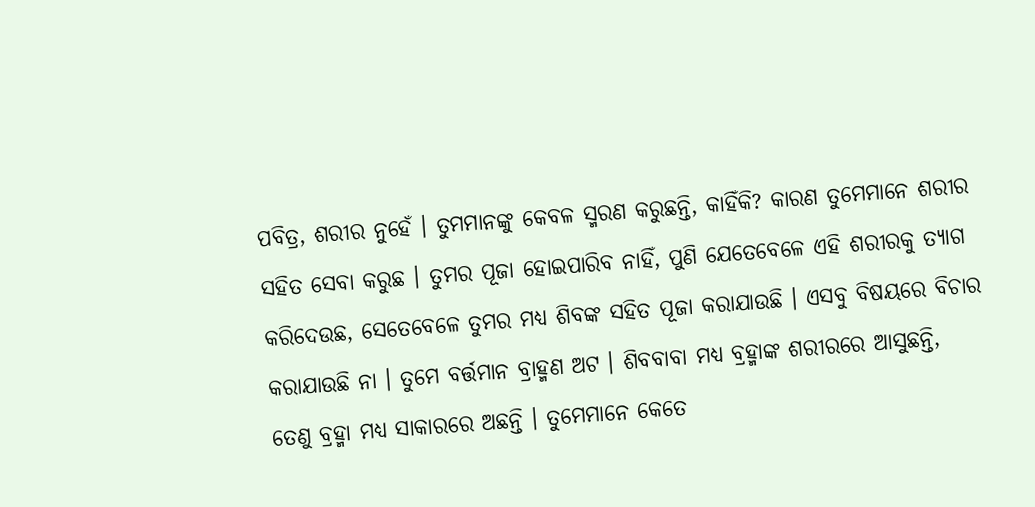ପବିତ୍ର, ଶରୀର ନୁହେଁ । ତୁମମାନଙ୍କୁ କେବଳ ସ୍ମରଣ କରୁଛନ୍ତି, କାହିଁକି? କାରଣ ତୁମେମାନେ ଶରୀର ସହିତ ସେବା କରୁଛ । ତୁମର ପୂଜା ହୋଇପାରିବ ନାହିଁ, ପୁଣି ଯେତେବେଳେ ଏହି ଶରୀରକୁ ତ୍ୟାଗ କରିଦେଉଛ, ସେତେବେଳେ ତୁମର ମଧ୍ୟ ଶିବଙ୍କ ସହିତ ପୂଜା କରାଯାଉଛି । ଏସବୁ ବିଷୟରେ ବିଚାର କରାଯାଉଛି ନା । ତୁମେ ବର୍ତ୍ତମାନ ବ୍ରାହ୍ମଣ ଅଟ । ଶିବବାବା ମଧ୍ୟ ବ୍ରହ୍ମାଙ୍କ ଶରୀରରେ ଆସୁଛନ୍ତି, ତେଣୁ ବ୍ରହ୍ମା ମଧ୍ୟ ସାକାରରେ ଅଛନ୍ତି । ତୁମେମାନେ କେତେ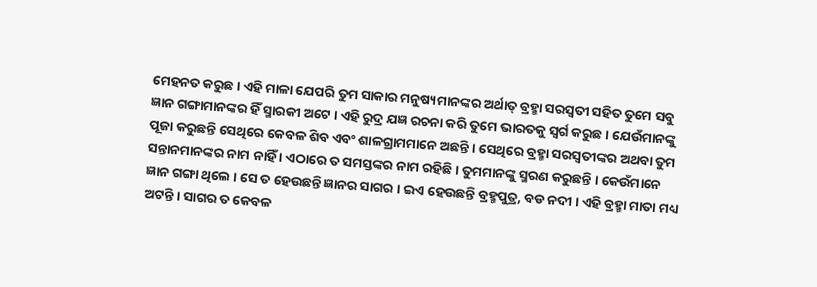ମେହନତ କରୁଛ । ଏହି ମାଳା ଯେପରି ତୁମ ସାକାର ମନୁଷ୍ୟମାନଙ୍କର ଅର୍ଥାତ୍ ବ୍ରହ୍ମା ସରସ୍ୱତୀ ସହିତ ତୁମେ ସବୁ ଜ୍ଞାନ ଗଙ୍ଗାମାନଙ୍କର ହିଁ ସ୍ମାରକୀ ଅଟେ । ଏହି ରୁଦ୍ର ଯଜ୍ଞ ରଚନା କରି ତୁମେ ଭାରତକୁ ସ୍ୱର୍ଗ କରୁଛ । ଯେଉଁମାନଙ୍କୁ ପୂଜା କରୁଛନ୍ତି ସେଥିରେ କେବଳ ଶିବ ଏବଂ ଶାଳଗ୍ରାମମାନେ ଅଛନ୍ତି । ସେଥିରେ ବ୍ରହ୍ମା ସରସ୍ୱତୀଙ୍କର ଅଥବା ତୁମ ସନ୍ତାନମାନଙ୍କର ନାମ ନାହିଁ । ଏଠାରେ ତ ସମସ୍ତଙ୍କର ନାମ ରହିଛି । ତୁମମାନଙ୍କୁ ସ୍ମରଣ କରୁଛନ୍ତି । କେଉଁମାନେ ଜ୍ଞାନ ଗଙ୍ଗା ଥିଲେ । ସେ ତ ହେଉଛନ୍ତି ଜ୍ଞାନର ସାଗର । ଇଏ ହେଉଛନ୍ତି ବ୍ରହ୍ମପୁତ୍ର, ବଡ ନଦୀ । ଏହି ବ୍ରହ୍ମା ମାତା ମଧ୍ୟ ଅଟନ୍ତି । ସାଗର ତ କେବଳ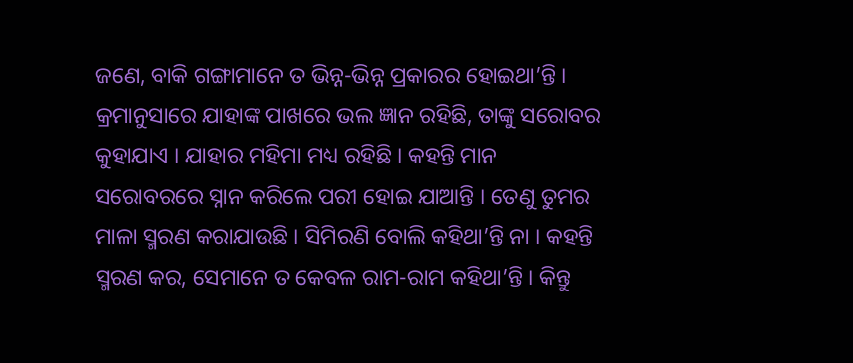ଜଣେ, ବାକି ଗଙ୍ଗାମାନେ ତ ଭିନ୍ନ-ଭିନ୍ନ ପ୍ରକାରର ହୋଇଥା’ନ୍ତି । କ୍ରମାନୁସାରେ ଯାହାଙ୍କ ପାଖରେ ଭଲ ଜ୍ଞାନ ରହିଛି, ତାଙ୍କୁ ସରୋବର କୁହାଯାଏ । ଯାହାର ମହିମା ମଧ୍ୟ ରହିଛି । କହନ୍ତି ମାନ ସରୋବରରେ ସ୍ନାନ କରିଲେ ପରୀ ହୋଇ ଯାଆନ୍ତି । ତେଣୁ ତୁମର ମାଳା ସ୍ମରଣ କରାଯାଉଛି । ସିମିରଣି ବୋଲି କହିଥା’ନ୍ତି ନା । କହନ୍ତି ସ୍ମରଣ କର, ସେମାନେ ତ କେବଳ ରାମ-ରାମ କହିଥା’ନ୍ତି । କିନ୍ତୁ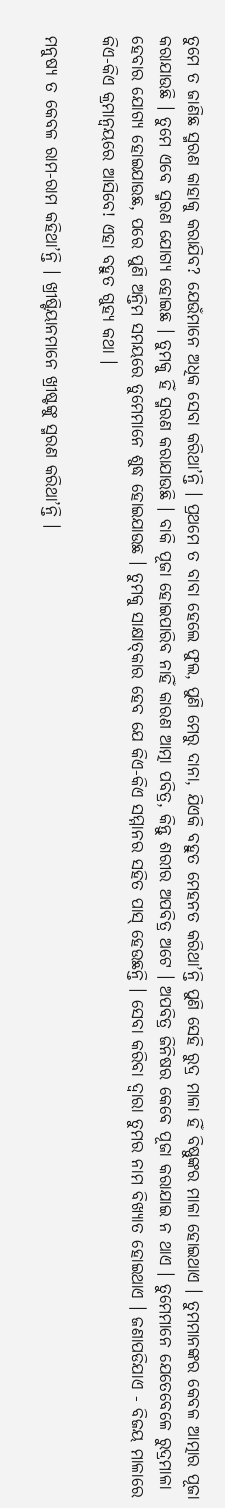ତୁମେ ତ ଜାଣିଛ ସ୍ମରଣ କାହାକୁ କରାଯିବ? ଯେଉଁମାନେ ଅଧିକ ସେବା କରିଥା’ନ୍ତି । ପ୍ରଥମେ ତ ବାବା ହେଲେ ଫୁଲ, ପୁଣି ମେରୁ ଦାନା, ଯିଏକି ବହୁତ ମେହନତ କରିଥା’ନ୍ତି ପୁଣି ସେହି ରୁଦ୍ର ମାଳା ହିଁ ବିଷ୍ଣୁଙ୍କର ମାଳା ହୋଇଥାଏ । ତୁମମାନଙ୍କର କେବଳ ଆତ୍ମାର ପୂଜା କରାଯାଉଛି । ତୁମେ ଏବେ ସ୍ମରଣ ଯୋଗ୍ୟ ହୋଇଛ । ତୁମକୁ ହିଁ ସ୍ମରଣ କରାଯାଉଛି । ବାକି ପୂଜା ହୋଇପାରିବ ନାହିଁ କାରଣ ଆତ୍ମା ପବିତ୍ର, କିନ୍ତୁ ଶରୀର ଅପବିତ୍ର ଅଟେ । ଅପବିତ୍ର ଜିନିଷର କେବେ ପୂଜା କରାଯାଇ ନ ଥାଏ । ତୁମେମାନେ ଯେତେବେଳେ ରୁଦ୍ରମାଳା ହେବାର ଯୋଗ୍ୟ ହୋଇଯାଉଛ, ପରେ ପୁଣି ଅନ୍ତିମ ସମୟରେ ତୁମେମାନେ ଶୁଦ୍ଧ ହୋଇଯାଉଛ । ତୁମକୁ ସାକ୍ଷାତ୍‌କାର ହେବ ଯେ କିଏ-କିଏ ସମ୍ମାନର ସହିତ ପାସ୍ ହେଉଛନ୍ତି । ସେବା କରିବା ଦ୍ୱାରା ତୁମର ନାମ ବିଖ୍ୟାତ ହୋଇଥାଏ । ଜଣାପଡିଯାଏ - ବିଜୟ ମାଳାରେ କିଏ-କିଏ କ୍ରମାନ୍ୱୟରେ ଆସିବେ! ଏହା ବହୁତ ଗୁହ୍ୟ କଥା ।

ମନୁଷ୍ୟ ତ କେବଳ ରାମ-ରାମ କହିଥା’ନ୍ତି । ଖ୍ରୀଷ୍ଟିୟାନମାନେ ଖ୍ରୀଷ୍ଟଙ୍କୁ ସ୍ମରଣ କରିଥା’ନ୍ତି ।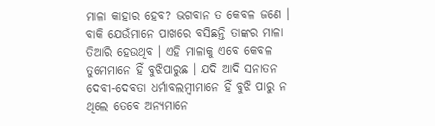ମାଳା କାହାର ହେବ? ଭଗବାନ ତ କେବଳ ଜଣେ । ବାକି ଯେଉଁମାନେ ପାଖରେ ବସିଛନ୍ତି ତାଙ୍କର ମାଳା ତିଆରି ହେଉଥିବ । ଏହି ମାଳାକୁ ଏବେ କେବଳ ତୁମେମାନେ ହିଁ ବୁଝିପାରୁଛ । ଯଦି ଆଦି ସନାତନ ଦେବୀ-ଦେବତା ଧର୍ମାବଲମ୍ବୀମାନେ ହିଁ ବୁଝି ପାରୁ ନ ଥିଲେ ତେବେ ଅନ୍ୟମାନେ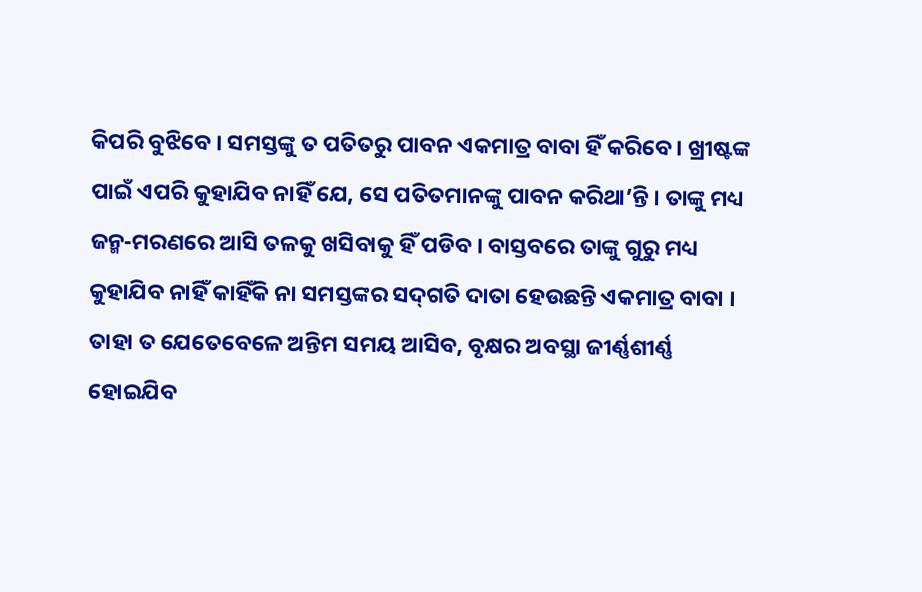କିପରି ବୁଝିବେ । ସମସ୍ତଙ୍କୁ ତ ପତିତରୁ ପାବନ ଏକମାତ୍ର ବାବା ହିଁ କରିବେ । ଖ୍ରୀଷ୍ଟଙ୍କ ପାଇଁ ଏପରି କୁହାଯିବ ନାହିଁ ଯେ, ସେ ପତିତମାନଙ୍କୁ ପାବନ କରିଥା’ନ୍ତି । ତାଙ୍କୁ ମଧ୍ୟ ଜନ୍ମ-ମରଣରେ ଆସି ତଳକୁ ଖସିବାକୁ ହିଁ ପଡିବ । ବାସ୍ତବରେ ତାଙ୍କୁ ଗୁରୁ ମଧ୍ୟ କୁହାଯିବ ନାହିଁ କାହିଁକି ନା ସମସ୍ତଙ୍କର ସଦ୍‌ଗତି ଦାତା ହେଉଛନ୍ତି ଏକମାତ୍ର ବାବା । ତାହା ତ ଯେତେବେଳେ ଅନ୍ତିମ ସମୟ ଆସିବ, ବୃକ୍ଷର ଅବସ୍ଥା ଜୀର୍ଣ୍ଣଶୀର୍ଣ୍ଣ ହୋଇଯିବ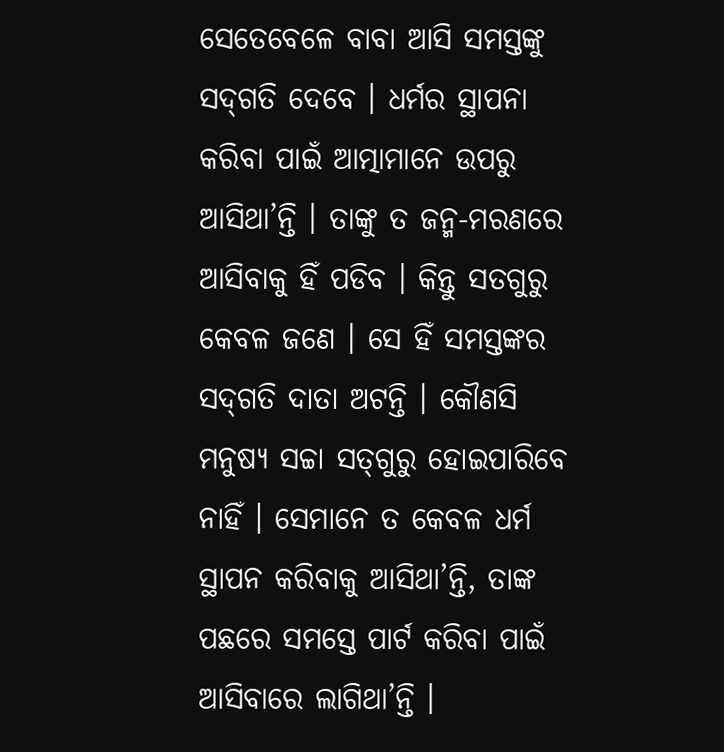ସେତେବେଳେ ବାବା ଆସି ସମସ୍ତଙ୍କୁ ସଦ୍‌ଗତି ଦେବେ । ଧର୍ମର ସ୍ଥାପନା କରିବା ପାଇଁ ଆତ୍ମାମାନେ ଉପରୁ ଆସିଥା’ନ୍ତି । ତାଙ୍କୁ ତ ଜନ୍ମ-ମରଣରେ ଆସିବାକୁ ହିଁ ପଡିବ । କିନ୍ତୁ ସତଗୁରୁ କେବଳ ଜଣେ । ସେ ହିଁ ସମସ୍ତଙ୍କର ସଦ୍‌ଗତି ଦାତା ଅଟନ୍ତି । କୌଣସି ମନୁଷ୍ୟ ସଚ୍ଚା ସତ୍‌ଗୁରୁ ହୋଇପାରିବେ ନାହିଁ । ସେମାନେ ତ କେବଳ ଧର୍ମ ସ୍ଥାପନ କରିବାକୁ ଆସିଥା’ନ୍ତି, ତାଙ୍କ ପଛରେ ସମସ୍ତେ ପାର୍ଟ କରିବା ପାଇଁ ଆସିବାରେ ଲାଗିଥା’ନ୍ତି ।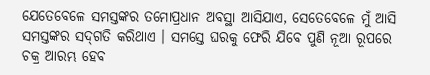ଯେତେବେଳେ ସମସ୍ତଙ୍କର ତମୋପ୍ରଧାନ ଅବସ୍ଥା ଆସିଯାଏ, ସେତେବେଳେ ମୁଁ ଆସି ସମସ୍ତଙ୍କର ସଦ୍‌ଗତି କରିଥାଏ । ସମସ୍ତେ ଘରକୁ ଫେରି ଯିବେ ପୁଣି ନୂଆ ରୂପରେ ଚକ୍ର ଆରମ୍ଭ ହେବ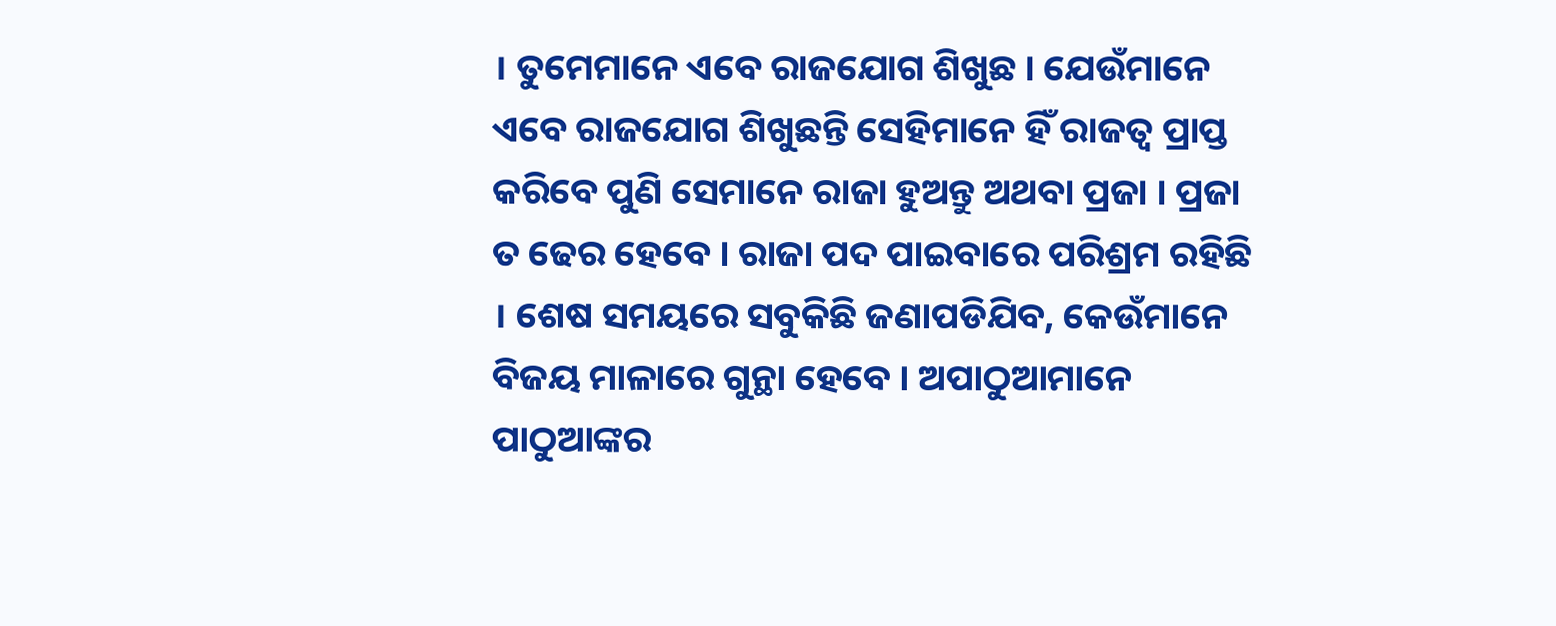। ତୁମେମାନେ ଏବେ ରାଜଯୋଗ ଶିଖୁଛ । ଯେଉଁମାନେ ଏବେ ରାଜଯୋଗ ଶିଖୁଛନ୍ତି ସେହିମାନେ ହିଁ ରାଜତ୍ୱ ପ୍ରାପ୍ତ କରିବେ ପୁଣି ସେମାନେ ରାଜା ହୁଅନ୍ତୁ ଅଥବା ପ୍ରଜା । ପ୍ରଜା ତ ଢେର ହେବେ । ରାଜା ପଦ ପାଇବାରେ ପରିଶ୍ରମ ରହିଛି । ଶେଷ ସମୟରେ ସବୁକିଛି ଜଣାପଡିଯିବ, କେଉଁମାନେ ବିଜୟ ମାଳାରେ ଗୁନ୍ଥା ହେବେ । ଅପାଠୁଆମାନେ ପାଠୁଆଙ୍କର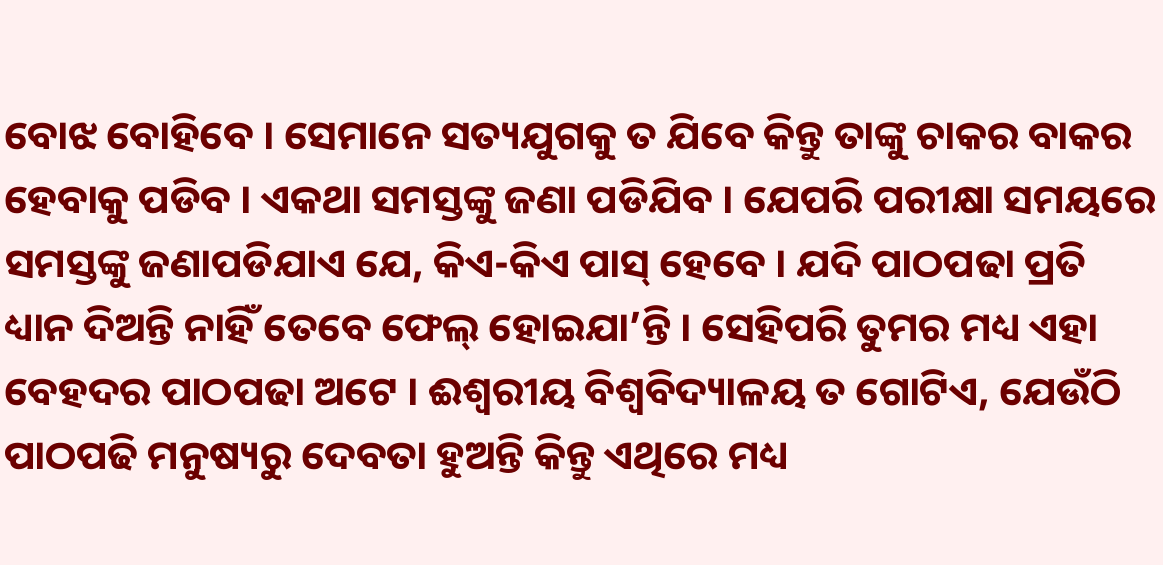ବୋଝ ବୋହିବେ । ସେମାନେ ସତ୍ୟଯୁଗକୁ ତ ଯିବେ କିନ୍ତୁ ତାଙ୍କୁ ଚାକର ବାକର ହେବାକୁ ପଡିବ । ଏକଥା ସମସ୍ତଙ୍କୁ ଜଣା ପଡିଯିବ । ଯେପରି ପରୀକ୍ଷା ସମୟରେ ସମସ୍ତଙ୍କୁ ଜଣାପଡିଯାଏ ଯେ, କିଏ-କିଏ ପାସ୍ ହେବେ । ଯଦି ପାଠପଢା ପ୍ରତି ଧ୍ୟାନ ଦିଅନ୍ତି ନାହିଁ ତେବେ ଫେଲ୍ ହୋଇଯା’ନ୍ତି । ସେହିପରି ତୁମର ମଧ୍ୟ ଏହା ବେହଦର ପାଠପଢା ଅଟେ । ଈଶ୍ୱରୀୟ ବିଶ୍ୱବିଦ୍ୟାଳୟ ତ ଗୋଟିଏ, ଯେଉଁଠି ପାଠପଢି ମନୁଷ୍ୟରୁ ଦେବତା ହୁଅନ୍ତି କିନ୍ତୁ ଏଥିରେ ମଧ୍ୟ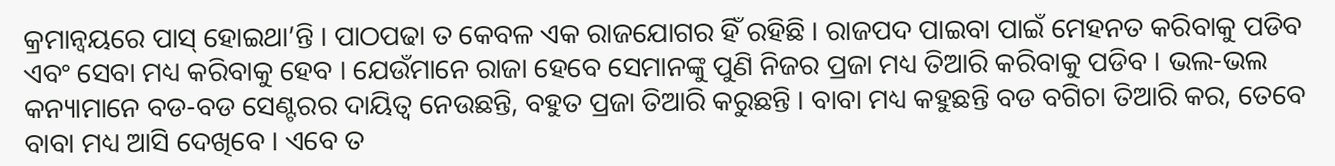କ୍ରମାନ୍ୱୟରେ ପାସ୍ ହୋଇଥା’ନ୍ତି । ପାଠପଢା ତ କେବଳ ଏକ ରାଜଯୋଗର ହିଁ ରହିଛି । ରାଜପଦ ପାଇବା ପାଇଁ ମେହନତ କରିବାକୁ ପଡିବ ଏବଂ ସେବା ମଧ୍ୟ କରିବାକୁ ହେବ । ଯେଉଁମାନେ ରାଜା ହେବେ ସେମାନଙ୍କୁ ପୁଣି ନିଜର ପ୍ରଜା ମଧ୍ୟ ତିଆରି କରିବାକୁ ପଡିବ । ଭଲ-ଭଲ କନ୍ୟାମାନେ ବଡ-ବଡ ସେଣ୍ଟରର ଦାୟିତ୍ୱ ନେଉଛନ୍ତି, ବହୁତ ପ୍ରଜା ତିଆରି କରୁଛନ୍ତି । ବାବା ମଧ୍ୟ କହୁଛନ୍ତି ବଡ ବଗିଚା ତିଆରି କର, ତେବେ ବାବା ମଧ୍ୟ ଆସି ଦେଖିବେ । ଏବେ ତ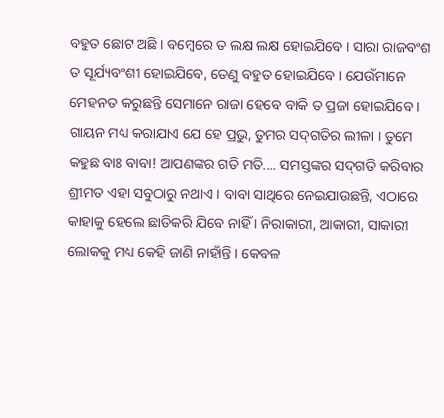ବହୁତ ଛୋଟ ଅଛି । ବମ୍ବେରେ ତ ଲକ୍ଷ ଲକ୍ଷ ହୋଇଯିବେ । ସାରା ରାଜବଂଶ ତ ସୂର୍ଯ୍ୟବଂଶୀ ହୋଇଯିବେ, ତେଣୁ ବହୁତ ହୋଇଯିବେ । ଯେଉଁମାନେ ମେହନତ କରୁଛନ୍ତି ସେମାନେ ରାଜା ହେବେ ବାକି ତ ପ୍ରଜା ହୋଇଯିବେ । ଗାୟନ ମଧ୍ୟ କରାଯାଏ ଯେ ହେ ପ୍ରଭୁ, ତୁମର ସଦ୍‌ଗତିର ଲୀଳା । ତୁମେ କହୁଛ ବାଃ ବାବା! ଆପଣଙ୍କର ଗତି ମତି.... ସମସ୍ତଙ୍କର ସଦ୍‌ଗତି କରିବାର ଶ୍ରୀମତ ଏହା ସବୁଠାରୁ ନଥାଏ । ବାବା ସାଥିରେ ନେଇଯାଉଛନ୍ତି, ଏଠାରେ କାହାକୁ ହେଲେ ଛାଡିକରି ଯିବେ ନାହିଁ । ନିରାକାରୀ, ଆକାରୀ, ସାକାରୀ ଲୋକକୁ ମଧ୍ୟ କେହି ଜାଣି ନାହାଁନ୍ତି । କେବଳ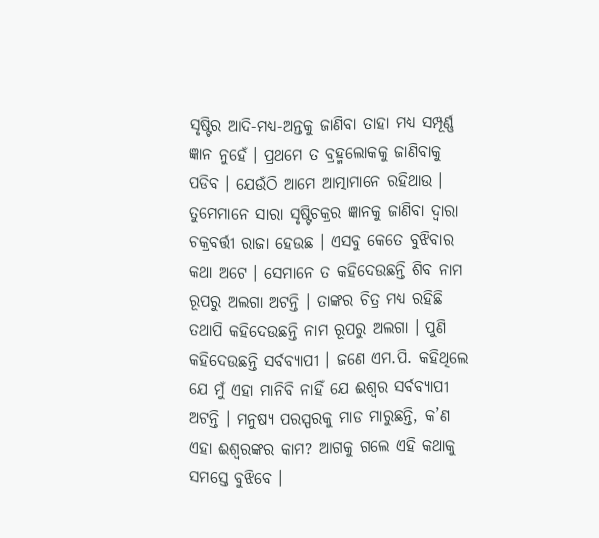ସୃଷ୍ଟିର ଆଦି-ମଧ୍ୟ-ଅନ୍ତକୁ ଜାଣିବା ତାହା ମଧ୍ୟ ସମ୍ପୂର୍ଣ୍ଣ ଜ୍ଞାନ ନୁହେଁ । ପ୍ରଥମେ ତ ବ୍ରହ୍ମଲୋକକୁ ଜାଣିବାକୁ ପଡିବ । ଯେଉଁଠି ଆମେ ଆତ୍ମାମାନେ ରହିଥାଉ । ତୁମେମାନେ ସାରା ସୃଷ୍ଟିଚକ୍ରର ଜ୍ଞାନକୁ ଜାଣିବା ଦ୍ୱାରା ଚକ୍ରବର୍ତ୍ତୀ ରାଜା ହେଉଛ । ଏସବୁ କେତେ ବୁଝିବାର କଥା ଅଟେ । ସେମାନେ ତ କହିଦେଉଛନ୍ତି ଶିବ ନାମ ରୂପରୁ ଅଲଗା ଅଟନ୍ତି । ତାଙ୍କର ଚିତ୍ର ମଧ୍ୟ ରହିଛି ତଥାପି କହିଦେଉଛନ୍ତି ନାମ ରୂପରୁ ଅଲଗା । ପୁଣି କହିଦେଉଛନ୍ତି ସର୍ବବ୍ୟାପୀ । ଜଣେ ଏମ.ପି. କହିଥିଲେ ଯେ ମୁଁ ଏହା ମାନିବି ନାହିଁ ଯେ ଈଶ୍ୱର ସର୍ବବ୍ୟାପୀ ଅଟନ୍ତି । ମନୁଷ୍ୟ ପରସ୍ପରକୁ ମାଡ ମାରୁଛନ୍ତି, କ’ଣ ଏହା ଈଶ୍ୱରଙ୍କର କାମ? ଆଗକୁ ଗଲେ ଏହି କଥାକୁ ସମସ୍ତେ ବୁଝିବେ ।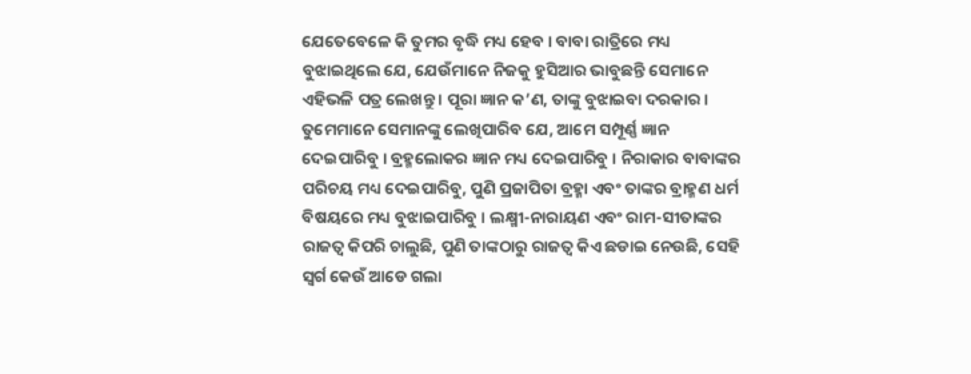ଯେତେବେଳେ କି ତୁମର ବୃଦ୍ଧି ମଧ୍ୟ ହେବ । ବାବା ରାତ୍ରିରେ ମଧ୍ୟ ବୁଝାଇଥିଲେ ଯେ, ଯେଉଁମାନେ ନିଜକୁ ହୁସିଆର ଭାବୁଛନ୍ତି ସେମାନେ ଏହିଭଳି ପତ୍ର ଲେଖନ୍ତୁ । ପୂରା ଜ୍ଞାନ କ’ଣ, ତାଙ୍କୁ ବୁଝାଇବା ଦରକାର । ତୁମେମାନେ ସେମାନଙ୍କୁ ଲେଖିପାରିବ ଯେ, ଆମେ ସମ୍ପୂର୍ଣ୍ଣ ଜ୍ଞାନ ଦେଇପାରିବୁ । ବ୍ରହ୍ମଲୋକର ଜ୍ଞାନ ମଧ୍ୟ ଦେଇପାରିବୁ । ନିରାକାର ବାବାଙ୍କର ପରିଚୟ ମଧ୍ୟ ଦେଇପାରିବୁ, ପୁଣି ପ୍ରଜାପିତା ବ୍ରହ୍ମା ଏବଂ ତାଙ୍କର ବ୍ରାହ୍ମଣ ଧର୍ମ ବିଷୟରେ ମଧ୍ୟ ବୁଝାଇପାରିବୁ । ଲକ୍ଷ୍ମୀ-ନାରାୟଣ ଏବଂ ରାମ-ସୀତାଙ୍କର ରାଜତ୍ୱ କିପରି ଚାଲୁଛି, ପୁଣି ତାଙ୍କଠାରୁ ରାଜତ୍ୱ କିଏ ଛଡାଇ ନେଉଛି, ସେହି ସ୍ୱର୍ଗ କେଉଁ ଆଡେ ଗଲା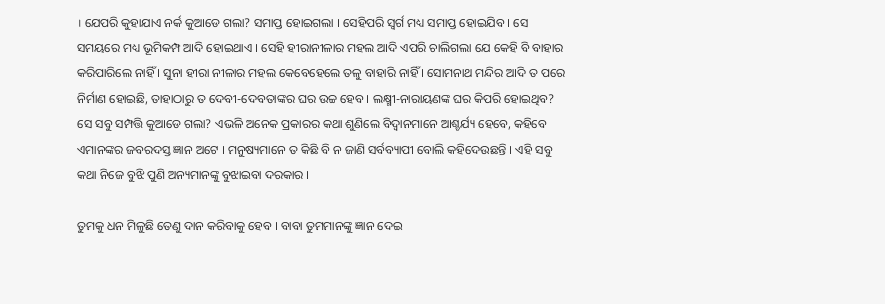। ଯେପରି କୁହାଯାଏ ନର୍କ କୁଆଡେ ଗଲା? ସମାପ୍ତ ହୋଇଗଲା । ସେହିପରି ସ୍ୱର୍ଗ ମଧ୍ୟ ସମାପ୍ତ ହୋଇଯିବ । ସେ ସମୟରେ ମଧ୍ୟ ଭୂମିକମ୍ପ ଆଦି ହୋଇଥାଏ । ସେହି ହୀରାନୀଳାର ମହଲ ଆଦି ଏପରି ଚାଲିଗଲା ଯେ କେହି ବି ବାହାର କରିପାରିଲେ ନାହିଁ । ସୁନା ହୀରା ନୀଳାର ମହଲ କେବେହେଲେ ତଳୁ ବାହାରି ନାହିଁ । ସୋମନାଥ ମନ୍ଦିର ଆଦି ତ ପରେ ନିର୍ମାଣ ହୋଇଛି, ତାହାଠାରୁ ତ ଦେବୀ-ଦେବତାଙ୍କର ଘର ଉଚ୍ଚ ହେବ । ଲକ୍ଷ୍ମୀ-ନାରାୟଣଙ୍କ ଘର କିପରି ହୋଇଥିବ? ସେ ସବୁ ସମ୍ପତ୍ତି କୁଆଡେ ଗଲା? ଏଭଳି ଅନେକ ପ୍ରକାରର କଥା ଶୁଣିଲେ ବିଦ୍ୱାନମାନେ ଆଶ୍ଚର୍ଯ୍ୟ ହେବେ, କହିବେ ଏମାନଙ୍କର ଜବରଦସ୍ତ ଜ୍ଞାନ ଅଟେ । ମନୁଷ୍ୟମାନେ ତ କିଛି ବି ନ ଜାଣି ସର୍ବବ୍ୟାପୀ ବୋଲି କହିଦେଉଛନ୍ତି । ଏହି ସବୁ କଥା ନିଜେ ବୁଝି ପୁଣି ଅନ୍ୟମାନଙ୍କୁ ବୁଝାଇବା ଦରକାର ।

ତୁମକୁ ଧନ ମିଳୁଛି ତେଣୁ ଦାନ କରିବାକୁ ହେବ । ବାବା ତୁମମାନଙ୍କୁ ଜ୍ଞାନ ଦେଇ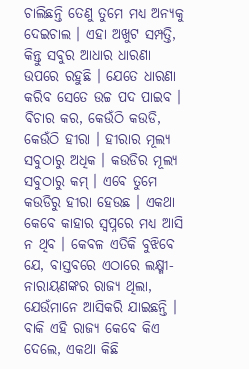ଚାଲିଛନ୍ତି ତେଣୁ ତୁମେ ମଧ୍ୟ ଅନ୍ୟକୁ ଦେଇଚାଲ । ଏହା ଅଖୁଟ ସମ୍ପତ୍ତି, କିନ୍ତୁ ସବୁର ଆଧାର ଧାରଣା ଉପରେ ରହୁଛି । ଯେତେ ଧାରଣା କରିବ ସେତେ ଉଚ୍ଚ ପଦ ପାଇବ । ବିଚାର କର, କେଉଁଠି କଉଡି, କେଉଁଠି ହୀରା । ହୀରାର ମୂଲ୍ୟ ସବୁଠାରୁ ଅଧିକ । କଉଡିର ମୂଲ୍ୟ ସବୁଠାରୁ କମ୍ । ଏବେ ତୁମେ କଉଡିରୁ ହୀରା ହେଉଛ । ଏକଥା କେବେ କାହାର ସ୍ୱପ୍ନରେ ମଧ୍ୟ ଆସି ନ ଥିବ । କେବଳ ଏତିକି ବୁଝିବେ ଯେ, ବାସ୍ତବରେ ଏଠାରେ ଲକ୍ଷ୍ମୀ-ନାରାୟଣଙ୍କର ରାଜ୍ୟ ଥିଲା, ଯେଉଁମାନେ ଆସିକରି ଯାଇଛନ୍ତି । ବାକି ଏହି ରାଜ୍ୟ କେବେ କିଏ ଦେଲେ, ଏକଥା କିଛି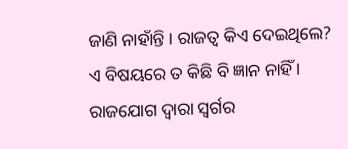ଜାଣି ନାହାଁନ୍ତି । ରାଜତ୍ୱ କିଏ ଦେଇଥିଲେ? ଏ ବିଷୟରେ ତ କିଛି ବି ଜ୍ଞାନ ନାହିଁ । ରାଜଯୋଗ ଦ୍ୱାରା ସ୍ୱର୍ଗର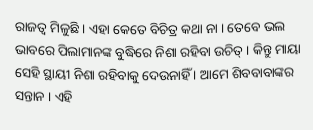ରାଜତ୍ୱ ମିଳୁଛି । ଏହା କେତେ ବିଚିତ୍ର କଥା ନା । ତେବେ ଭଲ ଭାବରେ ପିଲାମାନଙ୍କ ବୁଦ୍ଧିରେ ନିଶା ରହିବା ଉଚିତ୍ । କିନ୍ତୁ ମାୟା ସେହି ସ୍ଥାୟୀ ନିଶା ରହିବାକୁ ଦେଉନାହିଁ । ଆମେ ଶିବବାବାଙ୍କର ସନ୍ତାନ । ଏହି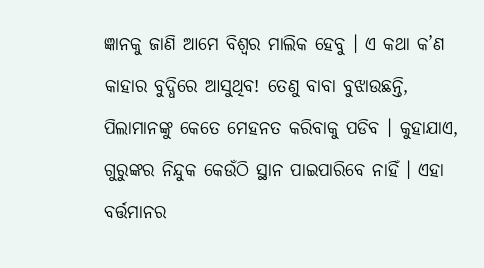ଜ୍ଞାନକୁ ଜାଣି ଆମେ ବିଶ୍ୱର ମାଲିକ ହେବୁ । ଏ କଥା କ’ଣ କାହାର ବୁଦ୍ଧିରେ ଆସୁଥିବ! ତେଣୁ ବାବା ବୁଝାଉଛନ୍ତି, ପିଲାମାନଙ୍କୁ କେତେ ମେହନତ କରିବାକୁ ପଡିବ । କୁହାଯାଏ, ଗୁରୁଙ୍କର ନିନ୍ଦୁକ କେଉଁଠି ସ୍ଥାନ ପାଇପାରିବେ ନାହିଁ । ଏହା ବର୍ତ୍ତମାନର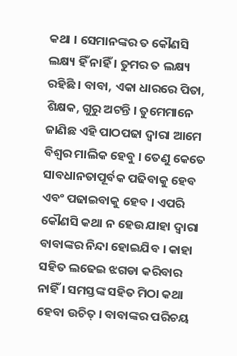କଥା । ସେମାନଙ୍କର ତ କୌଣସି ଲକ୍ଷ୍ୟ ହିଁ ନାହିଁ । ତୁମର ତ ଲକ୍ଷ୍ୟ ରହିଛି । ବାବା, ଏକା ଧାରରେ ପିତା, ଶିକ୍ଷକ, ଗୁରୁ ଅଟନ୍ତି । ତୁମେମାନେ ଜାଣିଛ ଏହି ପାଠପଢା ଦ୍ୱାରା ଆମେ ବିଶ୍ୱର ମାଲିକ ହେବୁ । ତେଣୁ କେତେ ସାବଧାନତାପୂର୍ବକ ପଢିବାକୁ ହେବ ଏବଂ ପଢାଇବାକୁ ହେବ । ଏପରି କୌଣସି କଥା ନ ହେଉ ଯାହା ଦ୍ୱାରା ବାବାଙ୍କର ନିନ୍ଦା ହୋଇଯିବ । କାହା ସହିତ ଲଢେଇ ଝଗଡା କରିବାର ନାହିଁ । ସମସ୍ତଙ୍କ ସହିତ ମିଠା କଥା ହେବା ଉଚିତ୍ । ବାବାଙ୍କର ପରିଚୟ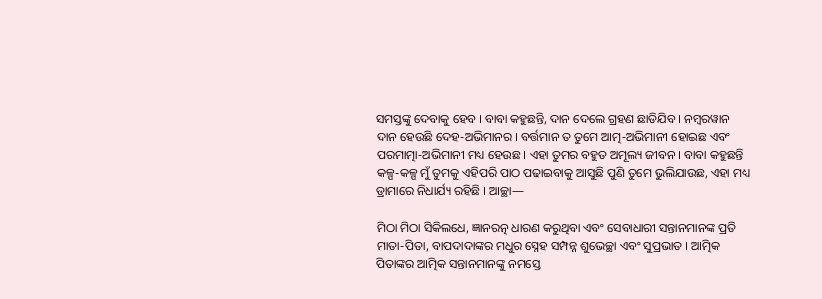ସମସ୍ତଙ୍କୁ ଦେବାକୁ ହେବ । ବାବା କହୁଛନ୍ତି, ଦାନ ଦେଲେ ଗ୍ରହଣ ଛାଡିଯିବ । ନମ୍ବରୱାନ ଦାନ ହେଉଛି ଦେହ-ଅଭିମାନର । ବର୍ତ୍ତମାନ ତ ତୁମେ ଆତ୍ମ-ଅଭିମାନୀ ହୋଇଛ ଏବଂ ପରମାତ୍ମା-ଅଭିମାନୀ ମଧ୍ୟ ହେଉଛ । ଏହା ତୁମର ବହୁତ ଅମୂଲ୍ୟ ଜୀବନ । ବାବା କହୁଛନ୍ତି କଳ୍ପ-କଳ୍ପ ମୁଁ ତୁମକୁ ଏହିପରି ପାଠ ପଢାଇବାକୁ ଆସୁଛି ପୁଣି ତୁମେ ଭୁଲିଯାଉଛ, ଏହା ମଧ୍ୟ ଡ୍ରାମାରେ ନିଧାର୍ଯ୍ୟ ରହିଛି । ଆଚ୍ଛା—

ମିଠା ମିଠା ସିକିଲଧେ, ଜ୍ଞାନରତ୍ନ ଧାରଣ କରୁଥିବା ଏବଂ ସେବାଧାରୀ ସନ୍ତାନମାନଙ୍କ ପ୍ରତି ମାତା-ପିତା, ବାପଦାଦାଙ୍କର ମଧୁର ସ୍ନେହ ସମ୍ପନ୍ନ ଶୁଭେଚ୍ଛା ଏବଂ ସୁପ୍ରଭାତ । ଆତ୍ମିକ ପିତାଙ୍କର ଆତ୍ମିକ ସନ୍ତାନମାନଙ୍କୁ ନମସ୍ତେ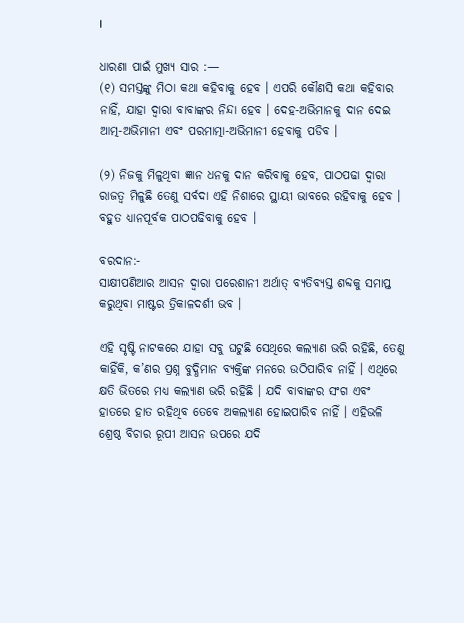।

ଧାରଣା ପାଇଁ ମୁଖ୍ୟ ସାର :—
(୧) ସମସ୍ତଙ୍କୁ ମିଠା କଥା କହିବାକୁ ହେବ । ଏପରି କୌଣସି କଥା କହିବାର ନାହିଁ, ଯାହା ଦ୍ୱାରା ବାବାଙ୍କର ନିନ୍ଦା ହେବ । ଦେହ-ଅଭିମାନକୁ ଦାନ ଦେଇ ଆତ୍ମ-ଅଭିମାନୀ ଏବଂ ପରମାତ୍ମା-ଅଭିମାନୀ ହେବାକୁ ପଡିବ ।

(୨) ନିଜକୁ ମିଳୁଥିବା ଜ୍ଞାନ ଧନକୁ ଦାନ କରିବାକୁ ହେବ, ପାଠପଢା ଦ୍ୱାରା ରାଜତ୍ୱ ମିଳୁଛି ତେଣୁ ସର୍ବଦା ଏହି ନିଶାରେ ସ୍ଥାୟୀ ଭାବରେ ରହିବାକୁ ହେବ । ବହୁତ ଧ୍ୟାନପୂର୍ବକ ପାଠପଢିବାକୁ ହେବ ।

ବରଦାନ:-
ସାକ୍ଷୀପଣିଆର ଆସନ ଦ୍ୱାରା ପରେଶାନୀ ଅର୍ଥାତ୍ ବ୍ୟତିବ୍ୟସ୍ତ ଶବ୍ଦକୁ ସମାପ୍ତ କରୁଥିବା ମାଷ୍ଟର ତ୍ରିକାଳଦର୍ଶୀ ଭବ ।

ଏହି ସୃଷ୍ଟି ନାଟକରେ ଯାହା ସବୁ ଘଟୁଛି ସେଥିରେ କଲ୍ୟାଣ ଭରି ରହିଛି, ତେଣୁ କାହିଁକି, କ’ଣର ପ୍ରଶ୍ନ ବୁଦ୍ଧିମାନ ବ୍ୟକ୍ତିଙ୍କ ମନରେ ଉଠିପାରିବ ନାହିଁ । ଏଥିରେ କ୍ଷତି ଭିତରେ ମଧ୍ୟ କଲ୍ୟାଣ ଭରି ରହିଛି । ଯଦି ବାବାଙ୍କର ସଂଗ ଏବଂ ହାତରେ ହାତ ରହିଥିବ ତେବେ ଅକଲ୍ୟାଣ ହୋଇପାରିବ ନାହିଁ । ଏହିଭଳି ଶ୍ରେଷ୍ଠ ବିଚାର ରୂପୀ ଆସନ ଉପରେ ଯଦି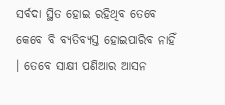ସର୍ବଦା ସ୍ଥିତ ହୋଇ ରହିଥିବ ତେବେ କେବେ ବି ବ୍ୟତିବ୍ୟସ୍ତ ହୋଇପାରିବ ନାହିଁ । ତେବେ ସାକ୍ଷୀ ପଣିଆର ଆସନ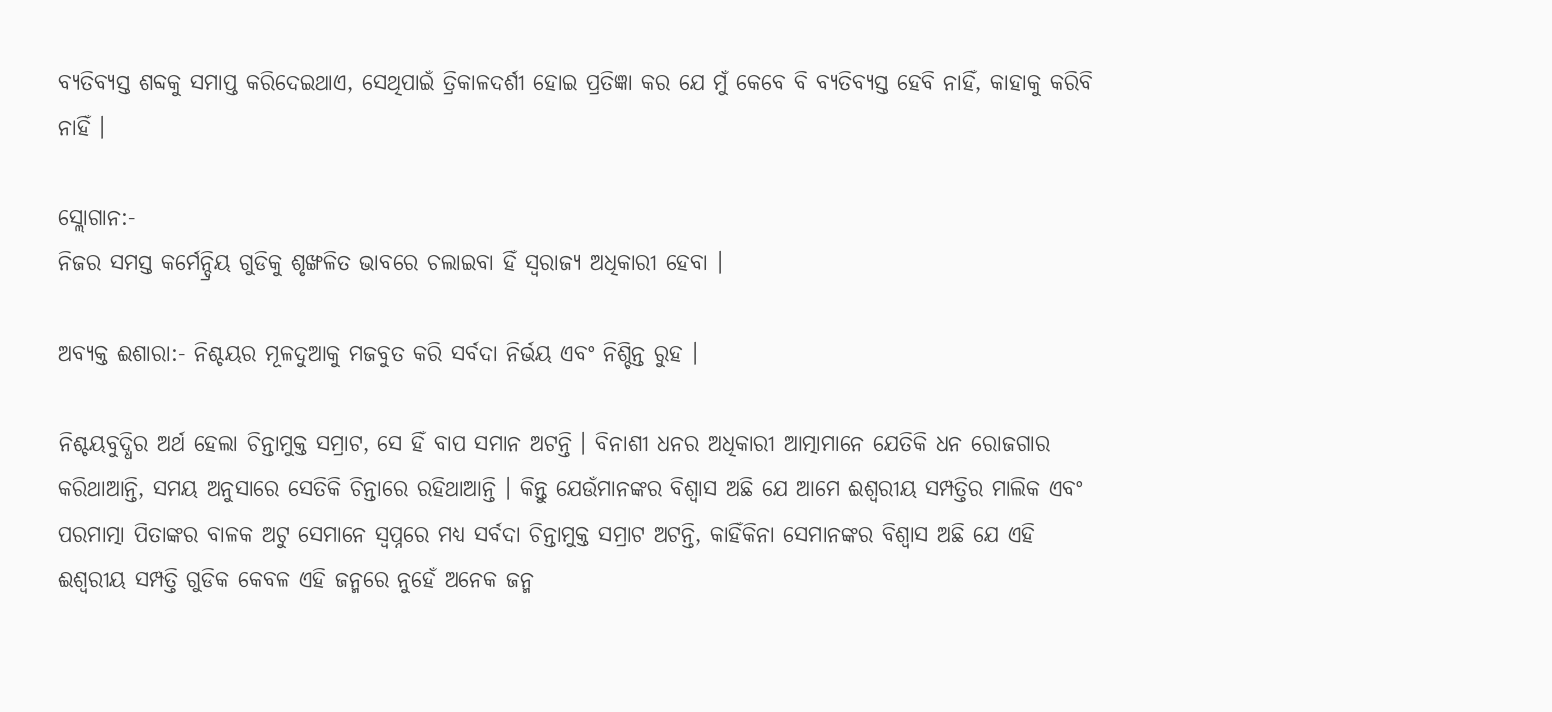ବ୍ୟତିବ୍ୟସ୍ତ ଶବ୍ଦକୁ ସମାପ୍ତ କରିଦେଇଥାଏ, ସେଥିପାଇଁ ତ୍ରିକାଳଦର୍ଶୀ ହୋଇ ପ୍ରତିଜ୍ଞା କର ଯେ ମୁଁ କେବେ ବି ବ୍ୟତିବ୍ୟସ୍ତ ହେବି ନାହିଁ, କାହାକୁ କରିବି ନାହିଁ ।

ସ୍ଲୋଗାନ:-
ନିଜର ସମସ୍ତ କର୍ମେନ୍ଦ୍ରିୟ ଗୁଡିକୁ ଶୃଙ୍ଖଳିତ ଭାବରେ ଚଲାଇବା ହିଁ ସ୍ୱରାଜ୍ୟ ଅଧିକାରୀ ହେବା ।

ଅବ୍ୟକ୍ତ ଈଶାରା:- ନିଶ୍ଚୟର ମୂଳଦୁଆକୁ ମଜବୁତ କରି ସର୍ବଦା ନିର୍ଭୟ ଏବଂ ନିଶ୍ଚିନ୍ତ ରୁହ ।

ନିଶ୍ଚୟବୁଦ୍ଧିର ଅର୍ଥ ହେଲା ଚିନ୍ତାମୁକ୍ତ ସମ୍ରାଟ, ସେ ହିଁ ବାପ ସମାନ ଅଟନ୍ତି । ବିନାଶୀ ଧନର ଅଧିକାରୀ ଆତ୍ମାମାନେ ଯେତିକି ଧନ ରୋଜଗାର କରିଥାଆନ୍ତି, ସମୟ ଅନୁସାରେ ସେତିକି ଚିନ୍ତାରେ ରହିଥାଆନ୍ତି । କିନ୍ତୁ ଯେଉଁମାନଙ୍କର ବିଶ୍ୱାସ ଅଛି ଯେ ଆମେ ଈଶ୍ୱରୀୟ ସମ୍ପତ୍ତିର ମାଲିକ ଏବଂ ପରମାତ୍ମା ପିତାଙ୍କର ବାଳକ ଅଟୁ ସେମାନେ ସ୍ୱପ୍ନରେ ମଧ୍ୟ ସର୍ବଦା ଚିନ୍ତାମୁକ୍ତ ସମ୍ରାଟ ଅଟନ୍ତି, କାହିଁକିନା ସେମାନଙ୍କର ବିଶ୍ୱାସ ଅଛି ଯେ ଏହି ଈଶ୍ୱରୀୟ ସମ୍ପତ୍ତି ଗୁଡିକ କେବଳ ଏହି ଜନ୍ମରେ ନୁହେଁ ଅନେକ ଜନ୍ମ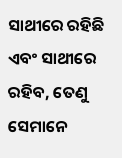ସାଥୀରେ ରହିଛି ଏବଂ ସାଥୀରେ ରହିବ, ତେଣୁ ସେମାନେ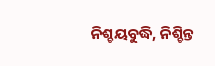ନିଶ୍ଚୟବୁଦ୍ଧି, ନିଶ୍ଚିନ୍ତ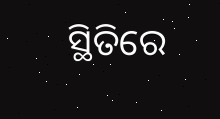ସ୍ଥିତିରେ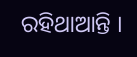ରହିଥାଆନ୍ତି ।